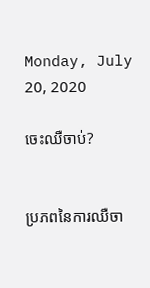Monday, July 20, 2020

ចេះឈឺចាប់?


ប្រភពនៃការឈឺចា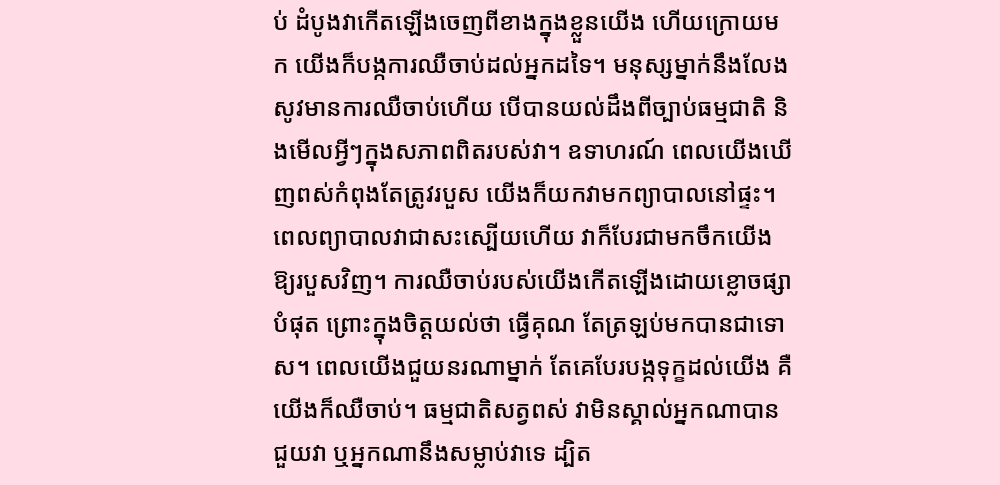ប់ ដំបូងវាកើតឡើងចេញពីខាងក្នុងខ្លួនយើង ហើយក្រោយមក យើងក៏បង្កការឈឺចាប់ដល់អ្នកដទៃ។ មនុស្សម្នាក់នឹងលែងសូវមានការឈឺចាប់ហើយ បើបានយល់ដឹងពីច្បាប់ធម្មជាតិ និងមើលអ្វីៗក្នុងសភាពពិតរបស់វា។ ឧទាហរណ៍ ពេលយើងឃើញពស់កំពុងតែត្រូវរបួស យើងក៏យកវាមកព្យាបាលនៅផ្ទះ។ ពេលព្យាបាលវាជាសះស្បើយហើយ វាក៏បែរជាមកចឹកយើងឱ្យរបួសវិញ។ ការឈឺចាប់របស់យើងកើតឡើងដោយខ្លោចផ្សាបំផុត ព្រោះក្នុងចិត្តយល់ថា ធ្វើគុណ តែត្រឡប់មកបានជាទោស។ ពេលយើងជួយនរណាម្នាក់ តែគេបែរបង្កទុក្ខដល់យើង គឺយើងក៏ឈឺចាប់។ ធម្មជាតិសត្វពស់ វាមិនស្គាល់អ្នកណាបានជួយវា ឬអ្នកណានឹងសម្លាប់វាទេ ដ្បិត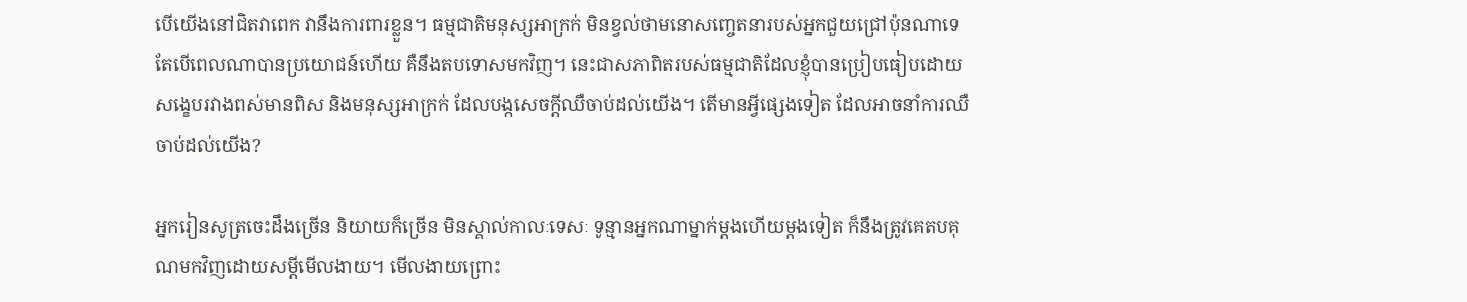បើយើងនៅជិតវាពេក វានឹងការពារខ្លួន។ ធម្មជាតិមនុស្សអាក្រក់ មិនខ្វល់ថាមនោសញ្ចេតនារបស់អ្នកជួយជ្រៅប៉ុនណាទេ តែបើពេលណាបានប្រយោជន៍ហើយ គឺនឹងតបទោសមកវិញ។ នេះជាសភាពិតរបស់ធម្មជាតិដែលខ្ញុំបានប្រៀបធៀបដោយសង្ខេបរវាងពស់មានពិស និងមនុស្សអាក្រក់ ដែលបង្កសេចក្តីឈឺចាប់ដល់យើង។ តើមានអ្វីផ្សេងទៀត ដែលអាចនាំការឈឺចាប់ដល់យើង?

អ្នករៀនសូត្រចេះដឹងច្រើន និយាយក៏ច្រើន មិនស្គាល់កាលៈទេសៈ ទូន្មានអ្នកណាម្នាក់ម្តងហើយម្តងទៀត ក៏នឹងត្រូវគេតបគុណមកវិញដោយសម្តីមើលងាយ។ មើលងាយព្រោះ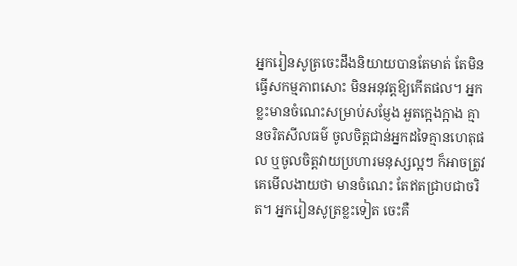អ្នករៀនសូត្រចេះដឹងនិយាយបានតែមាត់ តែមិនធ្វើសកម្មភាពសោះ មិនអនុវត្តឱ្យកើតផល។ អ្នកខ្លះមានចំណេះសម្រាប់សម្ញែង អួតក្អេងក្អាង គ្មានចរិតសីលធម៌ ចូលចិត្តជាន់អ្នកដទៃគ្មានហេតុផល ឬចូលចិត្តវាយប្រហារមនុស្សល្អៗ ក៏អាចត្រូវគេមើលងាយថា មានចំណេះ តែឥតជ្រាបជាចរិត។ អ្នករៀនសូត្រខ្លះទៀត ចេះគឺ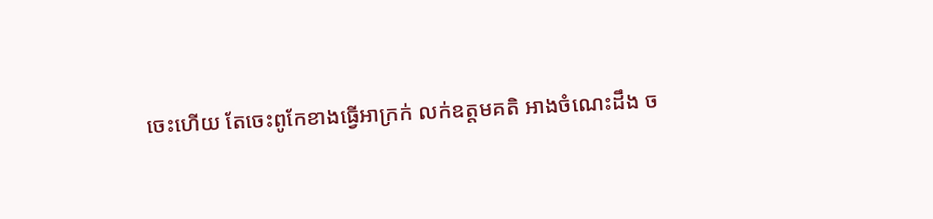ចេះហើយ តែចេះពូកែខាងធ្វើអាក្រក់ លក់ឧត្តមគតិ អាងចំណេះដឹង ច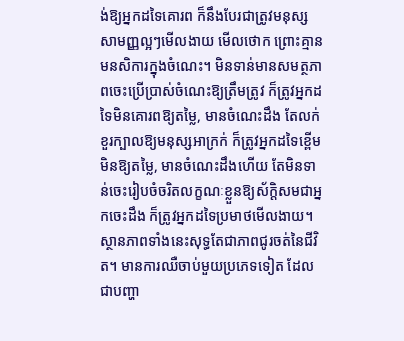ង់ឱ្យអ្នកដទៃគោរព ក៏នឹងបែរជាត្រូវមនុស្សសាមញ្ញល្អៗមើលងាយ មើលថោក ព្រោះគ្មានមនសិការក្នុងចំណេះ។ មិនទាន់មានសមត្ថភាពចេះប្រើប្រាស់ចំណេះឱ្យត្រឹមត្រូវ ក៏ត្រូវអ្នកដទៃមិនគោរពឱ្យតម្លៃ, មានចំណេះដឹង តែលក់ខួរក្បាលឱ្យមនុស្សអាក្រក់ ក៏ត្រូវអ្នកដទៃខ្ពើមមិនឱ្យតម្លៃ, មានចំណេះដឹងហើយ តែមិនទាន់ចេះរៀបចំចរិតលក្ខណៈខ្លួនឱ្យស័ក្តិសមជាអ្នកចេះដឹង ក៏ត្រូវអ្នកដទៃប្រមាថមើលងាយ។ ស្ថានភាពទាំងនេះសុទ្ធតែជាភាពជូរចត់នៃជីវិត។ មានការឈឺចាប់មួយប្រភេទទៀត ដែលជាបញ្ហា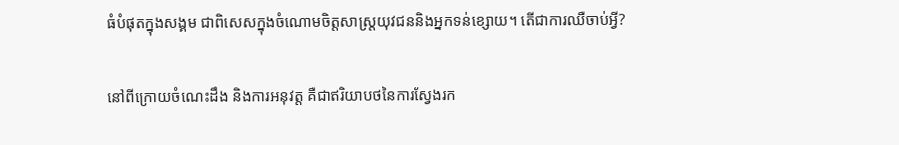ធំបំផុតក្នុងសង្គម ជាពិសេសក្នុងចំណោមចិត្តសាស្រ្តយុវជននិងអ្នកទន់ខ្សោយ។ តើជាការឈឺចាប់អ្វី?

នៅពីក្រោយចំណេះដឹង និងការអនុវត្ត គឺជាឥរិយាបថនៃការស្វែងរក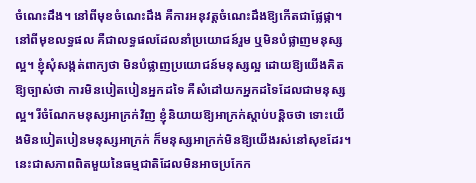ចំណេះដឹង។ នៅពីមុខចំណេះដឹង គឺការអនុវត្តចំណេះដឹងឱ្យកើតជាផ្លែផ្កា។ នៅពីមុខលទ្ធផល គឺជាលទ្ធផលដែលនាំប្រយោជន៍រួម ឬមិនបំផ្លាញមនុស្សល្អ។ ខ្ញុំសុំសង្កត់ពាក្យថា មិនបំផ្លាញប្រយោជន៍មនុស្សល្អ ដោយឱ្យយើងគិតឱ្យច្បាស់ថា ការមិនបៀតបៀនអ្នកដទៃ គឺសំដៅយកអ្នកដទៃដែលជាមនុស្សល្អ។ រីចំណែកមនុស្សអាក្រក់វិញ ខ្ញុំនិយាយឱ្យអាក្រក់ស្តាប់បន្តិចថា ទោះយើងមិនបៀតបៀនមនុស្សអាក្រក់ ក៏មនុស្សអាក្រក់មិនឱ្យយើងរស់នៅសុខដែរ។ នេះជាសភាពពិតមួយនៃធម្មជាតិដែលមិនអាចប្រកែក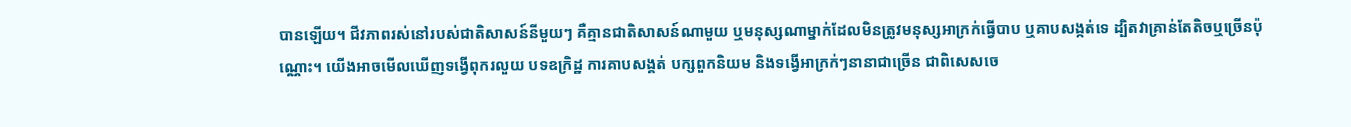បានឡើយ។ ជីវភាពរស់នៅរបស់ជាតិសាសន៍នីមួយៗ គឺគ្មានជាតិសាសន៍ណាមួយ ឬមនុស្សណាម្នាក់ដែលមិនត្រូវមនុស្សអាក្រក់ធ្វើបាប ឬគាបសង្កត់ទេ ដ្បិតវាគ្រាន់តែតិចឬច្រើនប៉ុណ្ណោះ។ យើងអាចមើលឃើញទង្វើពុករលួយ បទឧក្រិដ្ឋ ការគាបសង្គត់ បក្សពួកនិយម និងទង្វើអាក្រក់ៗនានាជាច្រើន ជាពិសេសចេ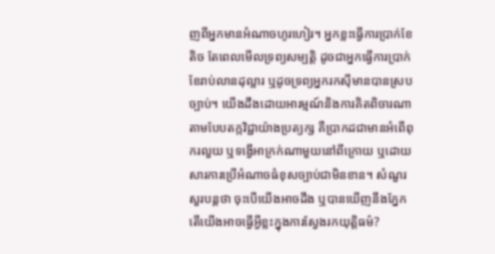ញពីអ្នកមានអំណាចហូរហៀរ។ អ្នកខ្លះធ្វើការប្រាក់ខែតិច តែពេលមើលទ្រព្យសម្បត្តិ ដូចជាអ្នកធ្វើការប្រាក់ខែរាប់លានដុល្លារ ឬដូចទ្រព្យអ្នករកស៊ីមានបានស្របច្បាប់។ យើងដឹងដោយអារម្មណ៍និងការគិតពិចារណាតាមបែបតក្កវិជ្ជាយ៉ាងប្រត្យក្ស គឺប្រាកដជាមានអំពើពុករលួយ ឬទង្វើអាក្រក់ណាមួយនៅពីក្រោយ ឬដោយសារការប្រើអំណាចធំខុសច្បាប់ជាមិនខាន។ សំណួរសួរបន្តថា ចុះបើយើងអាចដឹង ឬបានឃើញនឹងភ្នែក តើយើងអាចធ្វើអ្វីខ្លះក្នុងការស្វែងរកយុត្តិធម៌?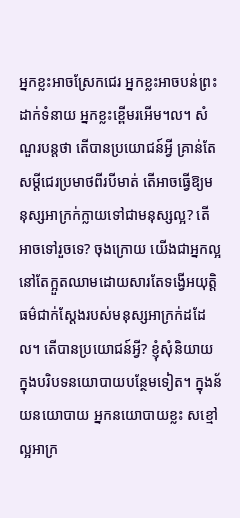អ្នកខ្លះអាចស្រែកជេរ អ្នកខ្លះអាចបន់ព្រះដាក់ទំនាយ អ្នកខ្លះខ្ពើមរអើម។ល។ សំណួរបន្តថា តើបានប្រយោជន៍អ្វី គ្រាន់តែសម្តីជេរប្រមាថពីរបីមាត់ តើអាចធ្វើឱ្យមនុស្សអាក្រក់ក្លាយទៅជាមនុស្សល្អ? តើអាចទៅរួចទេ? ចុងក្រោយ យើងជាអ្នកល្អនៅតែក្អួតឈាមដោយសារតែទង្វើអយុត្តិធម៌ជាក់ស្តែងរបស់មនុស្សអាក្រក់ដដែល។ តើបានប្រយោជន៍អ្វី? ខ្ញុំសុំនិយាយក្នុងបរិបទនយោបាយបន្ថែមទៀត។ ក្នុងន័យនយោបាយ អ្នកនយោបាយខ្លះ សខ្មៅ ល្អអាក្រ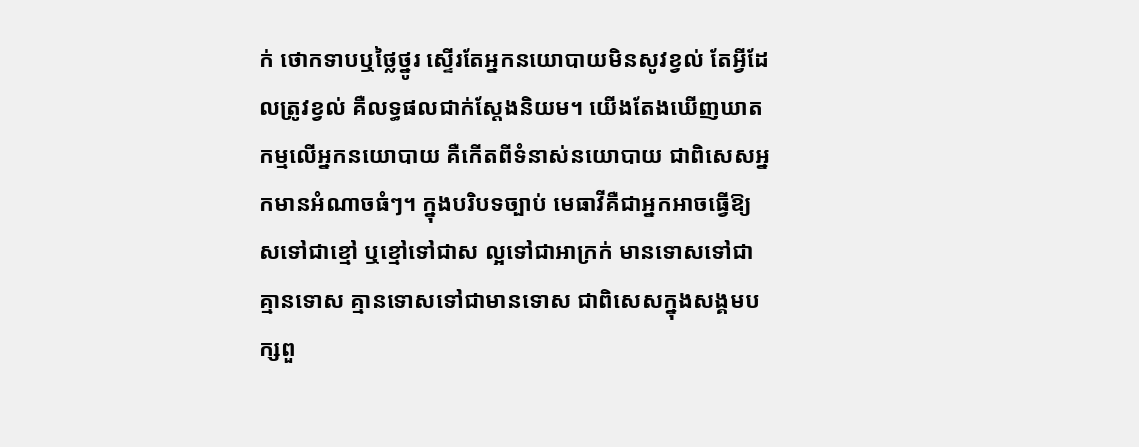ក់ ថោកទាបឬថ្លៃថ្នូរ ស្ទើរតែអ្នកនយោបាយមិនសូវខ្វល់ តែអ្វីដែលត្រូវខ្វល់ គឺលទ្ធផលជាក់ស្តែងនិយម។ យើងតែងឃើញឃាតកម្មលើអ្នកនយោបាយ គឺកើតពីទំនាស់នយោបាយ ជាពិសេសអ្នកមានអំណាចធំៗ។ ក្នុងបរិបទច្បាប់ មេធាវីគឺជាអ្នកអាចធ្វើឱ្យសទៅជាខ្មៅ ឬខ្មៅទៅជាស ល្អទៅជាអាក្រក់ មានទោសទៅជាគ្មានទោស គ្មានទោសទៅជាមានទោស ជាពិសេសក្នុងសង្គមបក្សពួ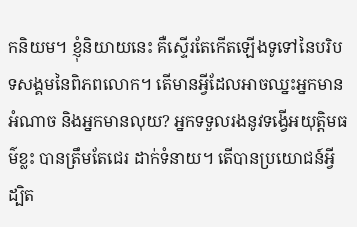កនិយម។ ខ្ញុំនិយាយនេះ គឺស្ទើរតែកើតឡើងទូទៅនៃបរិបទសង្គមនៃពិភពលោក។ តើមានអ្វីដែលអាចឈ្នះអ្នកមានអំណាច និងអ្នកមានលុយ? អ្នកទទួលរងនូវទង្វើអយុត្តិមធម៌ខ្លះ បានត្រឹមតែជេរ ដាក់ទំនាយ។ តើបានប្រយោជន៍អ្វី ដ្បិត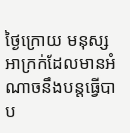ថ្ងៃក្រោយ មនុស្សអាក្រក់ដែលមានអំណាចនឹងបន្តធ្វើបាប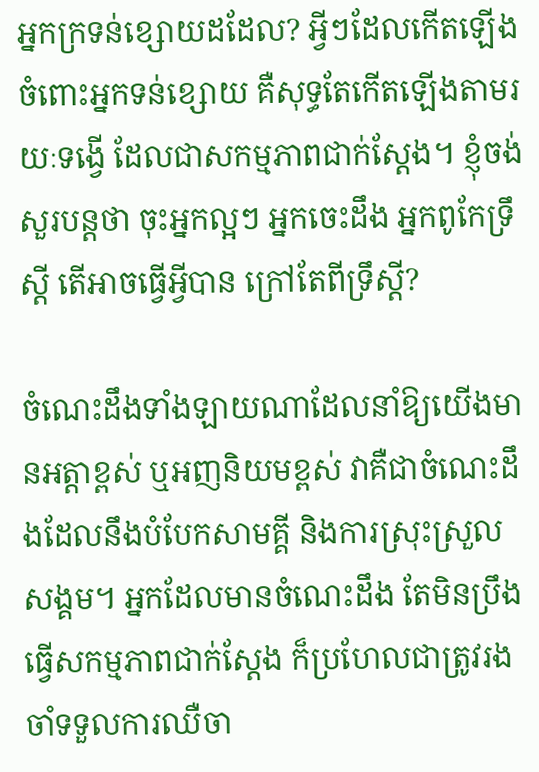អ្នកក្រទន់ខ្សោយដដែល? អ្វីៗដែលកើតឡើងចំពោះអ្នកទន់ខ្សោយ គឺសុទ្ធតែកើតឡើងតាមរយៈទង្វើ ដែលជាសកម្មភាពជាក់ស្តែង។ ខ្ញុំចង់សួរបន្តថា ចុះអ្នកល្អៗ អ្នកចេះដឹង អ្នកពូកែទ្រឹស្តី តើអាចធ្វើអ្វីបាន ក្រៅតែពីទ្រឹស្តី?

ចំណេះដឹងទាំងឡាយណាដែលនាំឱ្យយើងមានអត្តាខ្ពស់ ឬអញនិយមខ្ពស់ វាគឺជាចំណេះដឹងដែលនឹងបំបែកសាមគ្គី និងការស្រុះស្រួលសង្គម។ អ្នកដែលមានចំណេះដឹង តែមិនប្រឹងធ្វើសកម្មភាពជាក់ស្តែង ក៏ប្រហែលជាត្រូវរងចាំទទួលការឈឺចា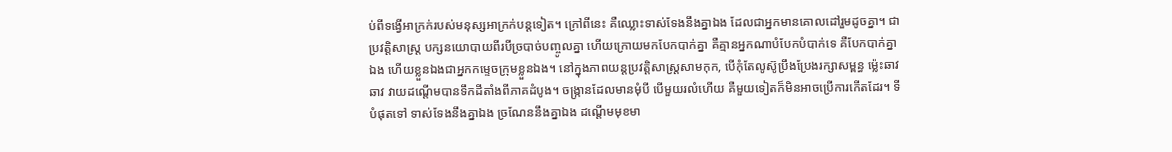ប់ពីទង្វើអាក្រក់របស់មនុស្សអាក្រក់បន្តទៀត។ ក្រៅពីនេះ គឺឈ្លោះទាស់ទែងនឹងគ្នាឯង ដែលជាអ្នកមានគោលដៅរួមដូចគ្នា។ ជាប្រវត្តិសាស្រ្ត បក្សនយោបាយពីរបីច្របាច់បញ្ចូលគ្នា ហើយក្រោយមកបែកបាក់គ្នា គឺគ្មានអ្នកណាបំបែកបំបាក់ទេ គឺបែកបាក់គ្នាឯង ហើយខ្លួនឯងជាអ្នកកម្ទេចក្រុមខ្លួនឯង។ នៅក្នុងភាពយន្តប្រវត្តិសាស្រ្តសាមកុក, បើកុំតែលូស៊ូប្រឹងប្រែងរក្សាសម្ពន្ធ ម៉្លេះឆាវ ឆាវ វាយដណ្តើមបានទឹកដីតាំងពីភាគដំបូង។ ចង្ក្រានដែលមានមុំបី បើមួយរលំហើយ គឺមួយទៀតក៏មិនអាចប្រើការកើតដែរ។ ទីបំផុតទៅ ទាស់ទែងនឹងគ្នាឯង ច្រណែននឹងគ្នាឯង ដណ្តើមមុខមា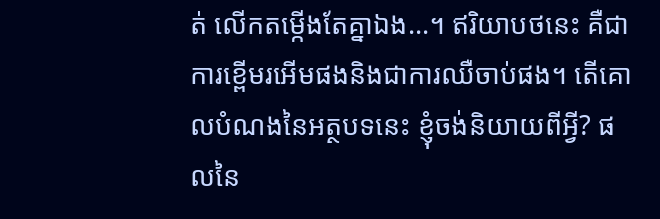ត់ លើកតម្កើងតែគ្នាឯង...។ ឥរិយាបថនេះ គឺជាការខ្ពើមរអើមផងនិងជាការឈឺចាប់ផង។ តើគោលបំណងនៃអត្ថបទនេះ ខ្ញុំចង់និយាយពីអ្វី? ផលនៃ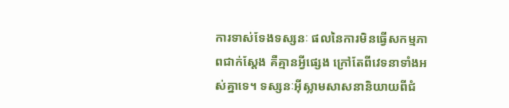ការទាស់ទែងទស្សនៈ ផលនៃការមិនធ្វើសកម្មភាពជាក់ស្តែង គឺគ្មានអ្វីផ្សេង ក្រៅតែពីវេទនាទាំងអស់គ្នាទេ។ ទស្សនៈអ៊ីស្លាមសាសនានិយាយពីជំ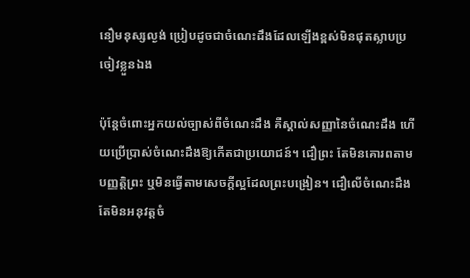នឿមនុស្សល្ងង់ ប្រៀបដូចជាចំណេះដឹងដែលឡើងខ្ពស់មិនផុតស្លាបប្រចៀវខ្លួនឯង

ប៉ុន្តែចំពោះអ្នកយល់ច្បាស់ពីចំណេះដឹង គឺស្គាល់សញ្ញានៃចំណេះដឹង ហើយប្រើប្រាស់ចំណេះដឹងឱ្យកើតជាប្រយោជន៍។ ជឿព្រះ តែមិនគោរពតាមបញ្ញត្តិព្រះ ឬមិនធ្វើតាមសេចក្តីល្អដែលព្រះបង្រៀន។ ជឿលើចំណេះដឹង តែមិនអនុវត្តចំ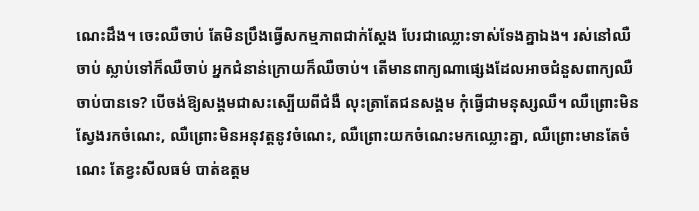ណេះដឹង។ ចេះឈឺចាប់ តែមិនប្រឹងធ្វើសកម្មភាពជាក់ស្តែង បែរជាឈ្លោះទាស់ទែងគ្នាឯង។ រស់នៅឈឺចាប់ ស្លាប់ទៅក៏ឈឺចាប់ អ្នកជំនាន់ក្រោយក៏ឈឺចាប់។ តើមានពាក្យណាផ្សេងដែលអាចជំនួសពាក្យឈឺចាប់បានទេ? បើចង់ឱ្យសង្គមជាសះស្បើយពីជំងឺ លុះត្រាតែជនសង្គម កុំធ្វើជាមនុស្សឈឺ។ ឈឺព្រោះមិនស្វែងរកចំណេះ, ឈឺព្រោះមិនអនុវត្តនូវចំណេះ, ឈឺព្រោះយកចំណេះមកឈ្លោះគ្នា, ឈឺព្រោះមានតែចំណេះ តែខ្វះសីលធម៌ បាត់ឧត្តម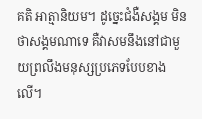គតិ អាត្មានិយម។ ដូច្នេះជំងឺសង្គម មិនថាសង្គមណាទេ គឺវាសមនឹងនៅជាមួយព្រលឹងមនុស្សប្រភេទបែបខាងលើ។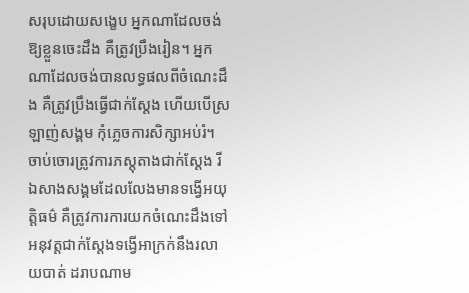សរុបដោយសង្ខេប អ្នកណាដែលចង់ឱ្យខ្លួនចេះដឹង គឺត្រូវប្រឹងរៀន។ អ្នកណាដែលចង់បានលទ្ធផលពីចំណេះដឹង គឺត្រូវប្រឹងធ្វើជាក់ស្តែង ហើយបើស្រឡាញ់សង្គម កុំភ្លេចការសិក្សាអប់រំ។ ចាប់ចោរត្រូវការភស្តុតាងជាក់ស្តែង រីឯសាងសង្គមដែលលែងមានទង្វើអយុត្តិធម៌ គឺត្រូវការការយកចំណេះដឹងទៅអនុវត្តជាក់ស្តែងទង្វើអាក្រក់នឹងរលាយបាត់ ដរាបណាម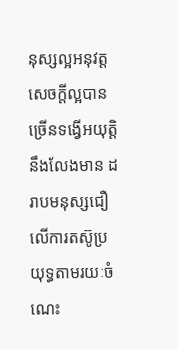នុស្សល្អអនុវត្តសេចក្តីល្អបានច្រើនទង្វើអយុត្តិនឹងលែងមាន ដរាបមនុស្សជឿលើការតស៊ូប្រយុទ្ធតាមរយៈចំណេះ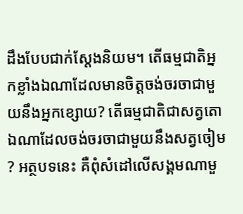ដឹងបែបជាក់ស្តែងនិយម។ តើធម្មជាតិអ្នកខ្លាំងឯណាដែលមានចិត្តចង់ចរចាជាមួយនឹងអ្នកខ្សោយ? តើធម្មជាតិជាសត្វតោឯណាដែលចង់ចរចាជាមួយនឹងសត្វចៀម? អត្ថបទនេះ គឺពុំសំដៅលើសង្គមណាមួ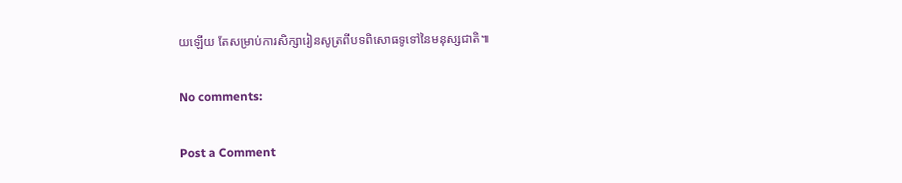យឡើយ តែសម្រាប់ការសិក្សារៀនសូត្រពីបទពិសោធទូទៅនៃមនុស្សជាតិ៕

No comments:

Post a Comment